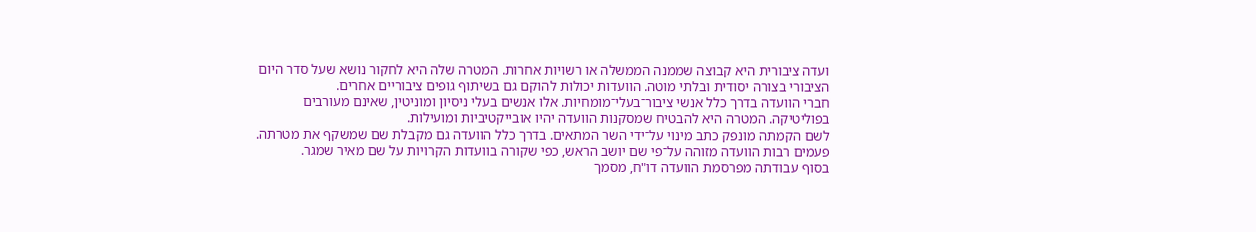ועדה ציבורית היא קבוצה שממנה הממשלה או רשויות אחרות. המטרה שלה היא לחקור נושא שעל סדר היום הציבורי בצורה יסודית ובלתי מוטה. הוועדות יכולות להוקם גם בשיתוף גופים ציבוריים אחרים.
חברי הוועדה בדרך כלל אנשי ציבור־בעלי־מומחיות. אלו אנשים בעלי ניסיון ומוניטין, שאינם מעורבים בפוליטיקה. המטרה היא להבטיח שמסקנות הוועדה יהיו אובייקטיביות ומועילות.
לשם הקמתה מונפק כתב מינוי על־ידי השר המתאים. בדרך כלל הוועדה גם מקבלת שם שמשקף את מטרתה. פעמים רבות הוועדה מזוהה על־פי שם יושב הראש, כפי שקורה בוועדות הקרויות על שם מאיר שמגר.
בסוף עבודתה מפרסמת הוועדה דו"ח, מסמך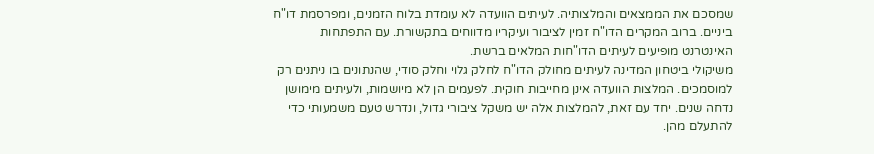שמסכם את הממצאים והמלצותיה. לעיתים הוועדה לא עומדת בלוח הזמנים, ומפרסמת דו"ח ביניים. ברוב המקרים הדו"ח זמין לציבור ועיקריו מדווחים בתקשורת. עם התפתחות האינטרנט מופיעים לעיתים הדו"חות המלאים ברשת.
משיקולי ביטחון המדינה לעיתים מחולק הדו"ח לחלק גלוי וחלק סודי, שהנתונים בו ניתנים רק למוסמכים. המלצות הוועדה אינן מחייבות חוקית. לפעמים הן לא מיושמות, ולעיתים מימושן נדחה שנים. יחד עם זאת, להמלצות אלה יש משקל ציבורי גדול, ונדרש טעם משמעותי כדי להתעלם מהן.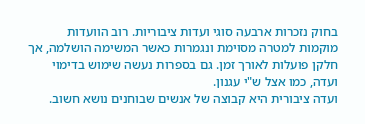בחוק נזכרות ארבעה סוגי ועדות ציבוריות. רוב הוועדות מוקמות למטרה מסוימת ונגמרות כאשר המשימה הושלמה, אך חלקן פועלות לאורך זמן. גם בספרות נעשה שימוש בדימוי ועדה, כמו אצל ש"י עגנון.
ועדה ציבורית היא קבוצה של אנשים שבוחנים נושא חשוב.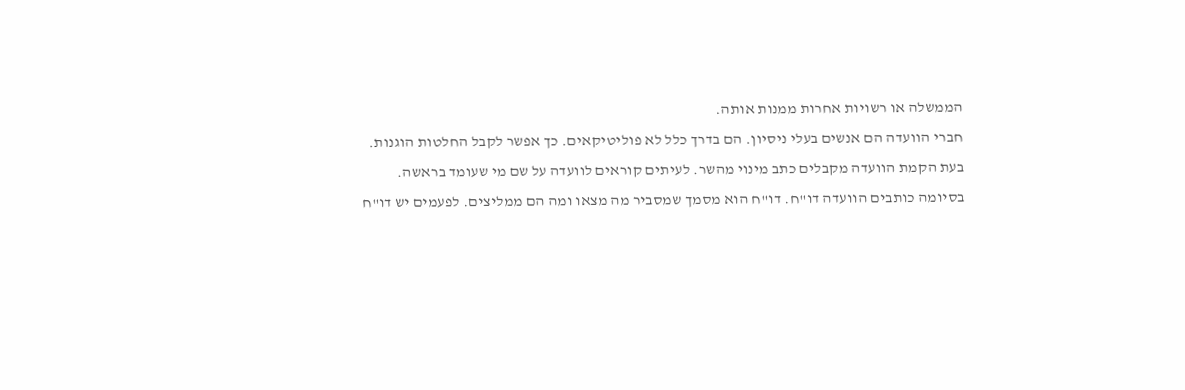הממשלה או רשויות אחרות ממנות אותה.
חברי הוועדה הם אנשים בעלי ניסיון. הם בדרך כלל לא פוליטיקאים. כך אפשר לקבל החלטות הוגנות.
בעת הקמת הוועדה מקבלים כתב מינוי מהשר. לעיתים קוראים לוועדה על שם מי שעומד בראשה.
בסיומה כותבים הוועדה דו"ח. דו"ח הוא מסמך שמסביר מה מצאו ומה הם ממליצים. לפעמים יש דו"ח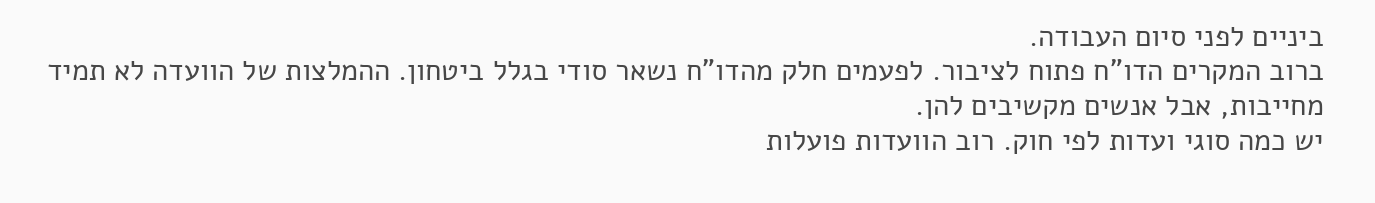ביניים לפני סיום העבודה.
ברוב המקרים הדו"ח פתוח לציבור. לפעמים חלק מהדו"ח נשאר סודי בגלל ביטחון. ההמלצות של הוועדה לא תמיד מחייבות, אבל אנשים מקשיבים להן.
יש כמה סוגי ועדות לפי חוק. רוב הוועדות פועלות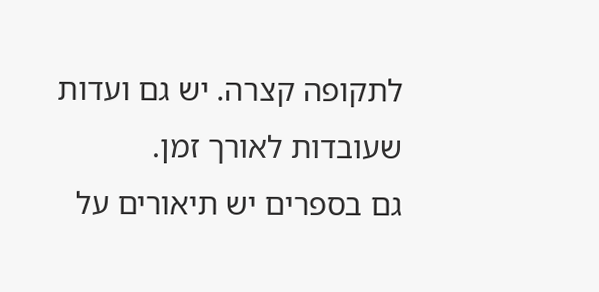לתקופה קצרה. יש גם ועדות שעובדות לאורך זמן.
גם בספרים יש תיאורים על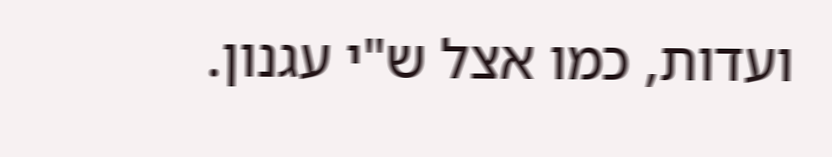ועדות, כמו אצל ש"י עגנון.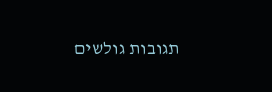תגובות גולשים